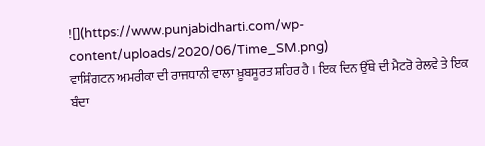![](https://www.punjabidharti.com/wp-content/uploads/2020/06/Time_SM.png)
ਵਾਸ਼ਿੰਗਟਨ ਅਮਰੀਕਾ ਦੀ ਰਾਜਧਾਨੀ ਵਾਲਾ ਖ਼ੂਬਸੂਰਤ ਸ਼ਹਿਰ ਹੈ । ਇਕ ਦਿਨ ਉੱਥੇ ਦੀ ਮੈਟਰੋ ਰੇਲਵੇ ਤੇ ਇਕ ਬੰਦਾ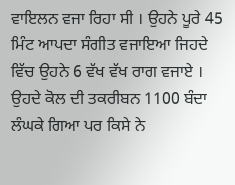ਵਾਇਲਨ ਵਜਾ ਰਿਹਾ ਸੀ । ਉਹਨੇ ਪੂਰੇ 45 ਮਿੰਟ ਆਪਦਾ ਸੰਗੀਤ ਵਜਾਇਆ ਜਿਹਦੇ ਵਿੱਚ ਉਹਨੇ 6 ਵੱਖ ਵੱਖ ਰਾਗ ਵਜਾਏ । ਉਹਦੇ ਕੋਲ ਦੀ ਤਕਰੀਬਨ 1100 ਬੰਦਾ ਲੰਘਕੇ ਗਿਆ ਪਰ ਕਿਸੇ ਨੇ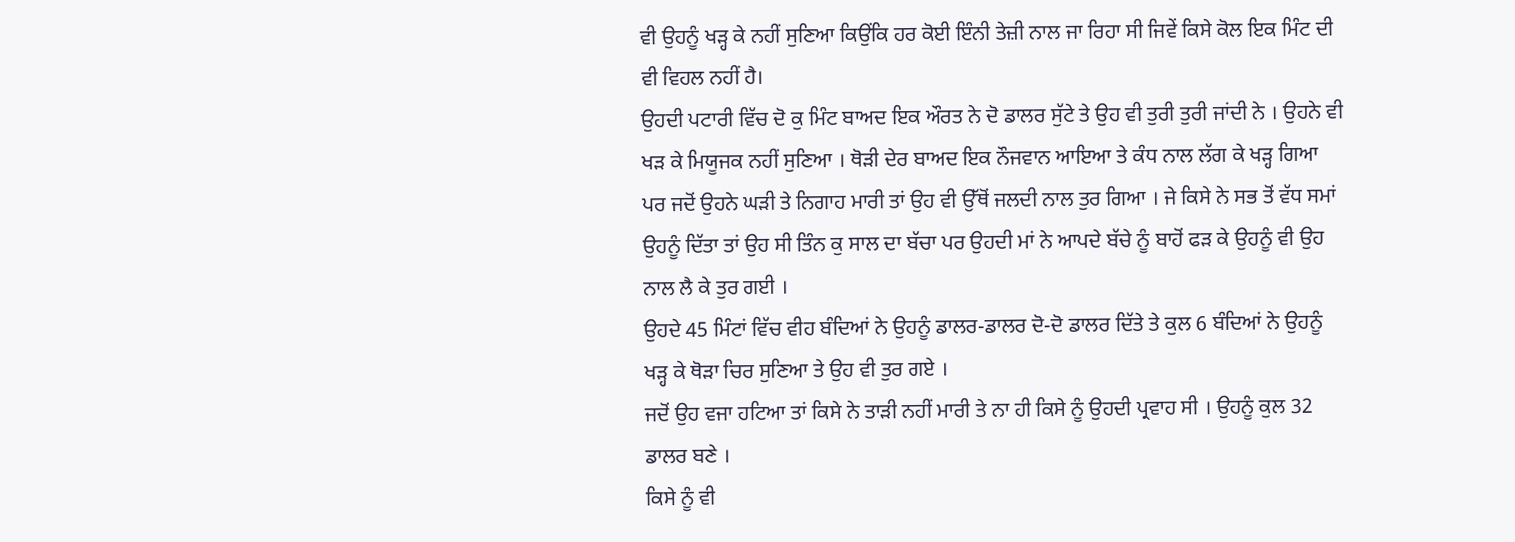ਵੀ ਉਹਨੂੰ ਖੜ੍ਹ ਕੇ ਨਹੀਂ ਸੁਣਿਆ ਕਿਉਂਕਿ ਹਰ ਕੋਈ ਇੰਨੀ ਤੇਜ਼ੀ ਨਾਲ ਜਾ ਰਿਹਾ ਸੀ ਜਿਵੇਂ ਕਿਸੇ ਕੋਲ ਇਕ ਮਿੰਟ ਦੀ ਵੀ ਵਿਹਲ ਨਹੀਂ ਹੈ।
ਉਹਦੀ ਪਟਾਰੀ ਵਿੱਚ ਦੋ ਕੁ ਮਿੰਟ ਬਾਅਦ ਇਕ ਔਰਤ ਨੇ ਦੋ ਡਾਲਰ ਸੁੱਟੇ ਤੇ ਉਹ ਵੀ ਤੁਰੀ ਤੁਰੀ ਜਾਂਦੀ ਨੇ । ਉਹਨੇ ਵੀ ਖੜ ਕੇ ਮਿਯੂਜਕ ਨਹੀਂ ਸੁਣਿਆ । ਥੋੜੀ ਦੇਰ ਬਾਅਦ ਇਕ ਨੌਜਵਾਨ ਆਇਆ ਤੇ ਕੰਧ ਨਾਲ ਲੱਗ ਕੇ ਖੜ੍ਹ ਗਿਆ ਪਰ ਜਦੋਂ ਉਹਨੇ ਘੜੀ ਤੇ ਨਿਗਾਹ ਮਾਰੀ ਤਾਂ ਉਹ ਵੀ ਉੱਥੋਂ ਜਲਦੀ ਨਾਲ ਤੁਰ ਗਿਆ । ਜੇ ਕਿਸੇ ਨੇ ਸਭ ਤੋਂ ਵੱਧ ਸਮਾਂ ਉਹਨੂੰ ਦਿੱਤਾ ਤਾਂ ਉਹ ਸੀ ਤਿੰਨ ਕੁ ਸਾਲ ਦਾ ਬੱਚਾ ਪਰ ਉਹਦੀ ਮਾਂ ਨੇ ਆਪਦੇ ਬੱਚੇ ਨੂੰ ਬਾਹੋਂ ਫੜ ਕੇ ਉਹਨੂੰ ਵੀ ਉਹ ਨਾਲ ਲੈ ਕੇ ਤੁਰ ਗਈ ।
ਉਹਦੇ 45 ਮਿੰਟਾਂ ਵਿੱਚ ਵੀਹ ਬੰਦਿਆਂ ਨੇ ਉਹਨੂੰ ਡਾਲਰ-ਡਾਲਰ ਦੋ-ਦੋ ਡਾਲਰ ਦਿੱਤੇ ਤੇ ਕੁਲ 6 ਬੰਦਿਆਂ ਨੇ ਉਹਨੂੰ ਖੜ੍ਹ ਕੇ ਥੋੜਾ ਚਿਰ ਸੁਣਿਆ ਤੇ ਉਹ ਵੀ ਤੁਰ ਗਏ ।
ਜਦੋਂ ਉਹ ਵਜਾ ਹਟਿਆ ਤਾਂ ਕਿਸੇ ਨੇ ਤਾੜੀ ਨਹੀਂ ਮਾਰੀ ਤੇ ਨਾ ਹੀ ਕਿਸੇ ਨੂੰ ਉਹਦੀ ਪ੍ਰਵਾਹ ਸੀ । ਉਹਨੂੰ ਕੁਲ 32 ਡਾਲਰ ਬਣੇ ।
ਕਿਸੇ ਨੂੰ ਵੀ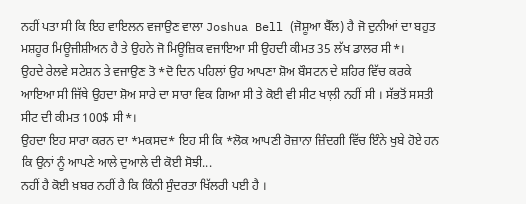ਨਹੀਂ ਪਤਾ ਸੀ ਕਿ ਇਹ ਵਾਇਲਨ ਵਜਾਉਣ ਵਾਲਾ Joshua Bell (ਜੋਸ਼ੂਆ ਬੈੱਲ) ਹੈ ਜੋ ਦੁਨੀਆਂ ਦਾ ਬਹੁਤ ਮਸ਼ਹੂਰ ਮਿਊਜੀਸ਼ੀਅਨ ਹੈ ਤੇ ਉਹਨੇ ਜੋ ਮਿਊਜ਼ਿਕ ਵਜਾਇਆ ਸੀ ਉਹਦੀ ਕੀਮਤ 35 ਲੱਖ ਡਾਲਰ ਸੀ*।
ਉਹਦੇ ਰੇਲਵੇ ਸਟੇਸ਼ਨ ਤੇ ਵਜਾਉਣ ਤੋ *ਦੋ ਦਿਨ ਪਹਿਲਾਂ ਉਹ ਆਪਣਾ ਸ਼ੋਅ ਬੌਸਟਨ ਦੇ ਸ਼ਹਿਰ ਵਿੱਚ ਕਰਕੇ ਆਇਆ ਸੀ ਜਿੱਥੇ ਉਹਦਾ ਸ਼ੋਅ ਸਾਰੇ ਦਾ ਸਾਰਾ ਵਿਕ ਗਿਆ ਸੀ ਤੇ ਕੋਈ ਵੀ ਸੀਟ ਖਾਲ਼ੀ ਨਹੀਂ ਸੀ । ਸੱਭਤੋਂ ਸਸਤੀ ਸੀਟ ਦੀ ਕੀਮਤ 100$ ਸੀ*।
ਉਹਦਾ ਇਹ ਸਾਰਾ ਕਰਨ ਦਾ *ਮਕਸਦ* ਇਹ ਸੀ ਕਿ *ਲੋਕ ਆਪਣੀ ਰੋਜ਼ਾਨਾ ਜ਼ਿੰਦਗੀ ਵਿੱਚ ਇੰਨੇ ਖੁਬੇ ਹੋਏ ਹਨ ਕਿ ਉਨਾਂ ਨੂੰ ਆਪਣੇ ਆਲੇ ਦੁਆਲੇ ਦੀ ਕੋਈ ਸੋਝੀ...
ਨਹੀਂ ਹੈ ਕੋਈ ਖ਼ਬਰ ਨਹੀਂ ਹੈ ਕਿ ਕਿੰਨੀ ਸੁੰਦਰਤਾ ਖਿੱਲਰੀ ਪਈ ਹੈ ।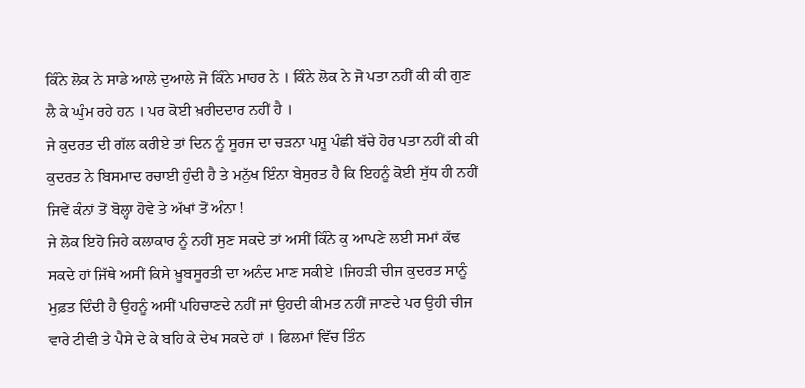ਕਿੰਨੇ ਲੋਕ ਨੇ ਸਾਡੇ ਆਲੇ ਦੁਆਲੇ ਜੋ ਕਿੰਨੇ ਮਾਹਰ ਨੇ । ਕਿੰਨੇ ਲੋਕ ਨੇ ਜੋ ਪਤਾ ਨਹੀਂ ਕੀ ਕੀ ਗੁਣ ਲੈ ਕੇ ਘੁੰਮ ਰਹੇ ਹਨ । ਪਰ ਕੋਈ ਖ਼ਰੀਦਦਾਰ ਨਹੀਂ ਹੈ ।
ਜੇ ਕੁਦਰਤ ਦੀ ਗੱਲ ਕਰੀਏ ਤਾਂ ਦਿਨ ਨੂੰ ਸੂਰਜ ਦਾ ਚੜਨਾ ਪਸ਼ੂ ਪੰਛੀ ਬੱਚੇ ਹੋਰ ਪਤਾ ਨਹੀਂ ਕੀ ਕੀ ਕੁਦਰਤ ਨੇ ਬਿਸਮਾਦ ਰਚਾਈ ਹੁੰਦੀ ਹੈ ਤੇ ਮਨੁੱਖ ਇੰਨਾ ਬੇਸੁਰਤ ਹੈ ਕਿ ਇਹਨੂੰ ਕੋਈ ਸੁੱਧ ਹੀ ਨਹੀਂ ਜਿਵੇਂ ਕੰਨਾਂ ਤੋਂ ਬੋਲ੍ਹਾ ਹੋਵੇ ਤੇ ਅੱਖਾਂ ਤੋਂ ਅੰਨਾ !
ਜੇ ਲੋਕ ਇਹੋ ਜਿਹੇ ਕਲਾਕਾਰ ਨੂੰ ਨਹੀਂ ਸੁਣ ਸਕਦੇ ਤਾਂ ਅਸੀਂ ਕਿੰਨੇ ਕੁ ਆਪਣੇ ਲਈ ਸਮਾਂ ਕੱਢ ਸਕਦੇ ਹਾਂ ਜਿੱਥੇ ਅਸੀਂ ਕਿਸੇ ਖ਼ੂਬਸੂਰਤੀ ਦਾ ਅਨੰਦ ਮਾਣ ਸਕੀਏ ।ਜਿਹੜੀ ਚੀਜ ਕੁਦਰਤ ਸਾਨੂੰ ਮੁਫ਼ਤ ਦਿੰਦੀ ਹੈ ਉਹਨੂੰ ਅਸੀਂ ਪਹਿਚਾਣਦੇ ਨਹੀਂ ਜਾਂ ਉਹਦੀ ਕੀਮਤ ਨਹੀਂ ਜਾਣਦੇ ਪਰ ਉਹੀ ਚੀਜ ਵਾਰੇ ਟੀਵੀ ਤੇ ਪੈਸੇ ਦੇ ਕੇ ਬਹਿ ਕੇ ਦੇਖ ਸਕਦੇ ਹਾਂ । ਫਿਲਮਾਂ ਵਿੱਚ ਤਿੰਨ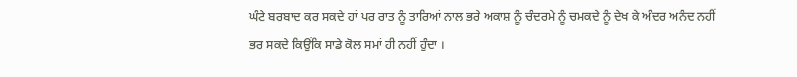ਘੰਟੇ ਬਰਬਾਦ ਕਰ ਸਕਦੇ ਹਾਂ ਪਰ ਰਾਤ ਨੂੰ ਤਾਰਿਆਂ ਨਾਲ ਭਰੇ ਅਕਾਸ਼ ਨੂੰ ਚੰਦਰਮੇ ਨੂੰ ਚਮਕਦੇ ਨੂੰ ਦੇਖ ਕੇ ਅੰਦਰ ਅਨੰਦ ਨਹੀਂ ਭਰ ਸਕਦੇ ਕਿਉਂਕਿ ਸਾਡੇ ਕੋਲ ਸਮਾਂ ਹੀ ਨਹੀਂ ਹੁੰਦਾ ।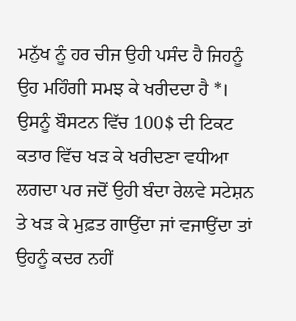ਮਨੁੱਖ ਨੂੰ ਹਰ ਚੀਜ ਉਹੀ ਪਸੰਦ ਹੈ ਜਿਹਨੂੰ ਉਹ ਮਹਿੰਗੀ ਸਮਝ ਕੇ ਖਰੀਦਦਾ ਹੈ *। ਉਸਨੂੰ ਬੌਸਟਨ ਵਿੱਚ 100$ ਦੀ ਟਿਕਟ ਕਤਾਰ ਵਿੱਚ ਖੜ ਕੇ ਖਰੀਦਣਾ ਵਧੀਆ ਲਗਦਾ ਪਰ ਜਦੋਂ ਉਹੀ ਬੰਦਾ ਰੇਲਵੇ ਸਟੇਸ਼ਨ ਤੇ ਖੜ ਕੇ ਮੁਫ਼ਤ ਗਾਉਂਦਾ ਜਾਂ ਵਜਾਉਂਦਾ ਤਾਂ ਉਹਨੂੰ ਕਦਰ ਨਹੀਂ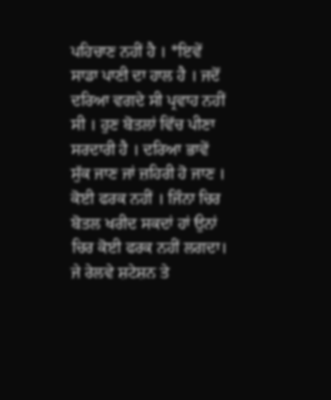ਪਹਿਚਾਣ ਨਹੀਂ ਹੈ । *ਇਵੇਂ ਸਾਡਾ ਪਾਣੀ ਦਾ ਹਾਲ ਹੈ । ਜਦੋਂ ਦਰਿਆ ਵਗਦੇ ਸੀ ਪ੍ਰਵਾਹ ਨਹੀਂ ਸੀ । ਹੁਣ ਬੋਤਲਾਂ ਵਿੱਚ ਪੀਣਾ ਸਰਦਾਰੀ ਹੈ । ਦਰਿਆ ਭਾਵੇਂ ਸੁੱਕ ਜਾਣ ਜਾਂ ਜ਼ਹਿਰੀ ਹੋ ਜਾਣ । ਕੋਈ ਫਰਕ ਨਹੀਂ । ਜਿੰਨਾ ਚਿਰ ਬੋਤਲ ਖਰੀਦ ਸਕਦਾਂ ਹਾਂ ਉਨਾਂ ਚਿਰ ਕੋਈ ਫਰਕ ਨਹੀਂ ਲਗਦਾ।
ਜੇ ਰੇਲਵੇ ਸ਼ਟੇਸ਼ਨ ਤੇ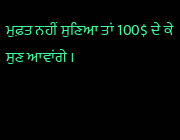ਮੁਫ਼ਤ ਨਹੀਂ ਸੁਣਿਆ ਤਾਂ 100$ ਦੇ ਕੇ ਸੁਣ ਆਵਾਂਗੇ ।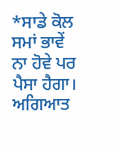*ਸਾਡੇ ਕੋਲ ਸਮਾਂ ਭਾਵੇਂ ਨਾ ਹੋਵੇ ਪਰ ਪੈਸਾ ਹੈਗਾ।
ਅਗਿਆਤ